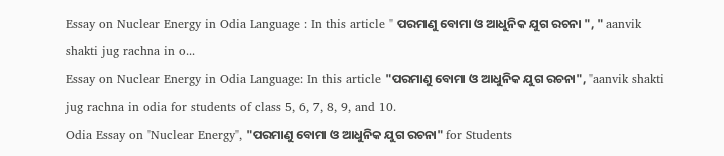Essay on Nuclear Energy in Odia Language : In this article " ପରମାଣୁ ବୋମା ଓ ଆଧୁନିକ ଯୁଗ ରଚନା ", " aanvik shakti jug rachna in o...
Essay on Nuclear Energy in Odia Language: In this article "ପରମାଣୁ ବୋମା ଓ ଆଧୁନିକ ଯୁଗ ରଚନା", "aanvik shakti jug rachna in odia for students of class 5, 6, 7, 8, 9, and 10.
Odia Essay on "Nuclear Energy", "ପରମାଣୁ ବୋମା ଓ ଆଧୁନିକ ଯୁଗ ରଚନା" for Students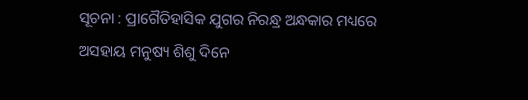ସୂଚନା : ପ୍ରାଗୈତିହାସିକ ଯୁଗର ନିରନ୍ଧ୍ର ଅନ୍ଧକାର ମଧ୍ୟରେ ଅସହାୟ ମନୁଷ୍ୟ ଶିଶୁ ଦିନେ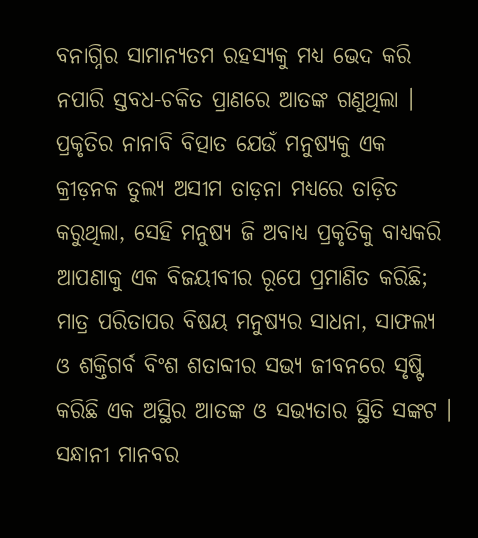ବନାଗ୍ନିର ସାମାନ୍ୟତମ ରହସ୍ୟକୁ ମଧ୍ୟ ଭେଦ କରି ନପାରି ସ୍ତବଧ-ଚକିତ ପ୍ରାଣରେ ଆତଙ୍କ ଗଣୁଥିଲା । ପ୍ରକୃତିର ନାନାବି ବିତ୍ପାତ ଯେଉଁ ମନୁଷ୍ୟକୁ ଏକ କ୍ରୀଡ଼ନକ ତୁଲ୍ୟ ଅସୀମ ତାଡ଼ନା ମଧ୍ୟରେ ତାଡ଼ିତ କରୁଥିଲା, ସେହି ମନୁଷ୍ୟ ଜି ଅବାଧ୍ୟ ପ୍ରକୃତିକୁ ବାଧ୍ୟକରି ଆପଣାକୁ ଏକ ବିଜୟୀବୀର ରୂପେ ପ୍ରମାଣିତ କରିଛି; ମାତ୍ର ପରିତାପର ବିଷୟ ମନୁଷ୍ୟର ସାଧନା, ସାଫଲ୍ୟ ଓ ଶକ୍ତିଗର୍ବ ବିଂଶ ଶତାବ୍ଦୀର ସଭ୍ୟ ଜୀବନରେ ସୃଷ୍ଟି କରିଛି ଏକ ଅସ୍ଥିର ଆତଙ୍କ ଓ ସଭ୍ୟତାର ସ୍ଥିତି ସଙ୍କଟ । ସନ୍ଧାନୀ ମାନବର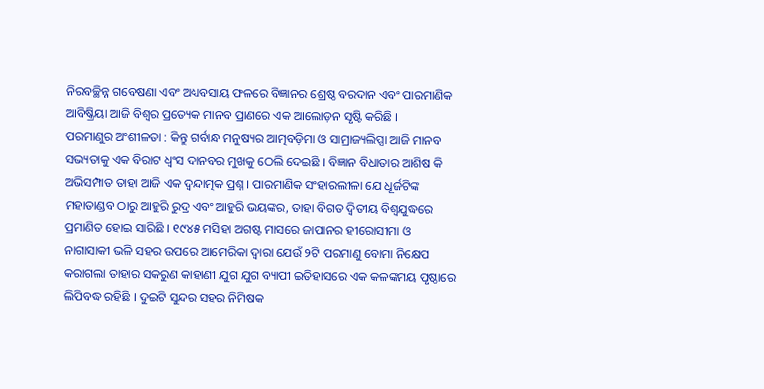ନିରବଚ୍ଛିନ୍ନ ଗବେଷଣା ଏବଂ ଅଧ୍ୟବସାୟ ଫଳରେ ବିଜ୍ଞାନର ଶ୍ରେଷ୍ଠ ବରଦାନ ଏବଂ ପାରମାଣିକ ଆବିଷ୍କ୍ରିୟା ଆଜି ବିଶ୍ବର ପ୍ରତ୍ୟେକ ମାନବ ପ୍ରାଣରେ ଏକ ଆଲୋଡ଼ନ ସୃଷ୍ଟି କରିଛି ।
ପରମାଣୁର ଅଂଶୀଳତା : କିନ୍ତୁ ଗର୍ବାନ୍ଧ ମନୁଷ୍ୟର ଆତ୍ମବଡ଼ିମା ଓ ସାମ୍ରାଜ୍ୟଲିପ୍ସା ଆଜି ମାନବ ସଭ୍ୟତାକୁ ଏକ ବିରାଟ ଧ୍ବଂସ ଦାନବର ମୁଖକୁ ଠେଲି ଦେଇଛି । ବିଜ୍ଞାନ ବିଧାତାର ଆଶିଷ କି ଅଭିସମ୍ପାତ ତାହା ଆଜି ଏକ ଦ୍ଵନ୍ଦାତ୍ମକ ପ୍ରଶ୍ନ । ପାରମାଣିକ ସଂହାରଲୀଳା ଯେ ଧୂର୍ଜଟିଙ୍କ ମହାତାଣ୍ଡବ ଠାରୁ ଆହୁରି ରୁଦ୍ର ଏବଂ ଆହୁରି ଭୟଙ୍କର, ତାହା ବିଗତ ଦ୍ବିତୀୟ ବିଶ୍ୱଯୁଦ୍ଧରେ ପ୍ରମାଣିତ ହୋଇ ସାରିଛି । ୧୯୪୫ ମସିହା ଅଗଷ୍ଟ ମାସରେ ଜାପାନର ହୀରୋସୀମା ଓ ନାଗାସାକୀ ଭଳି ସହର ଉପରେ ଆମେରିକା ଦ୍ବାରା ଯେଉଁ ୨ଟି ପରମାଣୁ ବୋମା ନିକ୍ଷେପ କରାଗଲା ତାହାର ସକରୁଣ କାହାଣୀ ଯୁଗ ଯୁଗ ବ୍ୟାପୀ ଇତିହାସରେ ଏକ କଳଙ୍କମୟ ପୃଷ୍ଠାରେ ଲିପିବଦ୍ଧ ରହିଛି । ଦୁଇଟି ସୁନ୍ଦର ସହର ନିମିଷକ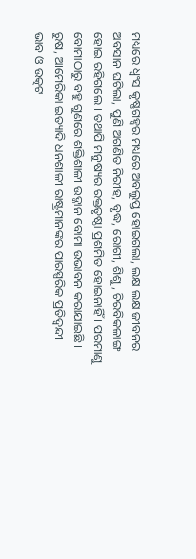ମଧ୍ୟରେ ଧ୍ବଂସ କୃଷ୍ଣଗହ୍ବର ମଧ୍ୟରେ ଅବଲୁପ୍ତ ହୋଇଗଲା, ଲକ୍ଷ ଲକ୍ଷ ଜୀବନର ଅବସାନ ଘଟିଲା, ପୁଣି ଅଗଣିତ ନିରୀହ, ବୃଦ୍ଧ, ରୋଗୀ, ଶିଶୁ, ଚିରବିକଳାଙ୍ଗ ହୋଇ ରହିଗଲେ । ତଥାପି ମନୁଷ୍ୟର ରକ୍ତତୃଷ୍ଠା ପ୍ରଶମିତ ହୋଇନାହିଁ । ପରମାଣୁ ବୋମାଠାରୁ ବହୁ ଗୁଣରେ ଶକ୍ତିଶାଳୀ ଉଦ୍ଜାନ ବୋମା ଉଭାବନ କରାଯାଇଛି । ରୁଷ, ଆମେରିକା ଇତ୍ୟାଦି ଧନଶାଳୀ ରାଷ୍ଟ୍ରମାନଙ୍କର ପାରସ୍ପରିକ ପ୍ରତିଦ୍ବନ୍ଦୀ ଭାବ ଓ ଉତ୍କଟ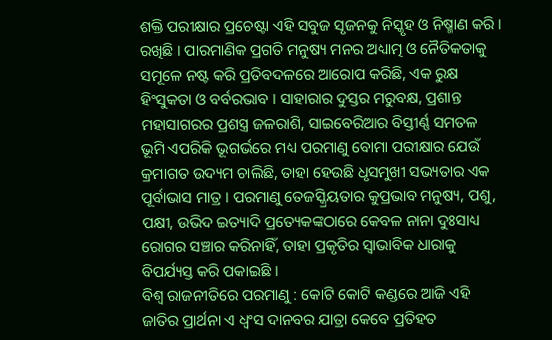ଶକ୍ତି ପରୀକ୍ଷାର ପ୍ରଚେଷ୍ଟା ଏହି ସବୁଜ ସୃଜନକୁ ନିସ୍କୃହ ଓ ନିଷ୍ମାଣ କରି । ରଖିଛି । ପାରମାଣିକ ପ୍ରଗତି ମନୁଷ୍ୟ ମନର ଅଧ୍ୟାତ୍ମ ଓ ନୈତିକତାକୁ ସମୂଳେ ନଷ୍ଟ କରି ପ୍ରତିବଦଳରେ ଆରୋପ କରିଛି, ଏକ ରୁକ୍ଷ ହିଂସୁକତା ଓ ବର୍ବରଭାବ । ସାହାରାର ଦୁସ୍ତର ମରୁବକ୍ଷ, ପ୍ରଶାନ୍ତ ମହାସାଗରର ପ୍ରଶସ୍ତ୍ର ଜଳରାଶି, ସାଇବେରିଆର ବିସ୍ତୀର୍ଣ୍ଣ ସମତଳ ଭୂମି ଏପରିକି ଭୂଗର୍ଭରେ ମଧ୍ୟ ପରମାଣୁ ବୋମା ପରୀକ୍ଷାର ଯେଉଁ କ୍ରମାଗତ ଉଦ୍ୟମ ଚାଲିଛି, ତାହା ହେଉଛି ଧୃସମୁଖୀ ସଭ୍ୟତାର ଏକ ପୂର୍ବାଭାସ ମାତ୍ର । ପରମାଣୁ ତେଜସ୍କ୍ରିୟତାର କୁପ୍ରଭାବ ମନୁଷ୍ୟ, ପଶୁ, ପକ୍ଷୀ, ଉଭିଦ ଇତ୍ୟାଦି ପ୍ରତ୍ୟେକଙ୍କଠାରେ କେବଳ ନାନା ଦୁଃସାଧ୍ୟ ରୋଗର ସଞ୍ଚାର କରିନାହିଁ, ତାହା ପ୍ରକୃତିର ସ୍ଵାଭାବିକ ଧାରାକୁ ବିପର୍ଯ୍ୟସ୍ତ କରି ପକାଇଛି ।
ବିଶ୍ଵ ରାଜନୀତିରେ ପରମାଣୁ : କୋଟି କୋଟି କଣ୍ଡରେ ଆଜି ଏହି ଜାତିର ପ୍ରାର୍ଥନା ଏ ଧ୍ବଂସ ଦାନବର ଯାତ୍ରା କେବେ ପ୍ରତିହତ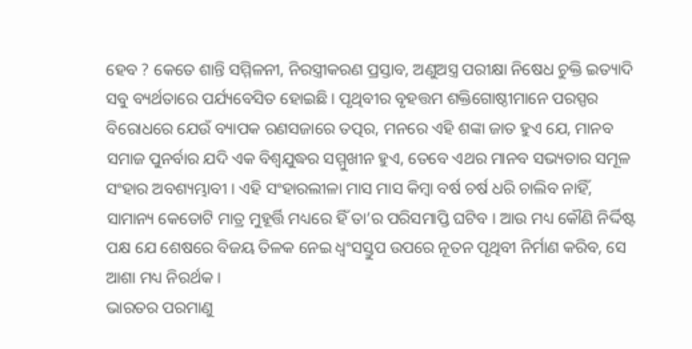ହେବ ? କେତେ ଶାନ୍ତି ସମ୍ମିଳନୀ, ନିରସ୍ତ୍ରୀକରଣ ପ୍ରସ୍ତାବ, ଅଣୁଅସ୍ତ୍ର ପରୀକ୍ଷା ନିଷେଧ ଚୁକ୍ତି ଇତ୍ୟାଦି ସବୁ ବ୍ୟର୍ଥତାରେ ପର୍ଯ୍ୟବେସିତ ହୋଇଛି । ପୃଥିବୀର ବୃହତ୍ତମ ଶକ୍ତିଗୋଷ୍ଠୀମାନେ ପରସ୍ପର ବିରୋଧରେ ଯେଉଁ ବ୍ୟାପକ ରଣସଜାରେ ତତ୍ପର, ମନରେ ଏହି ଶଙ୍କା ଜାତ ହୁଏ ଯେ, ମାନବ ସମାଜ ପୁନର୍ବାର ଯଦି ଏକ ବିଶ୍ଵଯୁଦ୍ଧର ସମ୍ମୁଖୀନ ହୁଏ, ତେବେ ଏଥର ମାନବ ସଭ୍ୟତାର ସମୂଳ ସଂହାର ଅବଶ୍ୟମ୍ଭାବୀ । ଏହି ସଂହାରଲୀଳା ମାସ ମାସ କିମ୍ବା ବର୍ଷ ଚର୍ଷ ଧରି ଚାଲିବ ନାହିଁ, ସାମାନ୍ୟ କେତୋଟି ମାତ୍ର ମୁହୂର୍ତ୍ତି ମଧ୍ୟରେ ହିଁ ତା’ର ପରିସମାପ୍ତି ଘଟିବ । ଆଉ ମଧ୍ୟ କୌଣି ନିର୍ଦ୍ଦିଷ୍ଟ ପକ୍ଷ ଯେ ଶେଷରେ ବିଜୟ ତିଳକ ନେଇ ଧ୍ବଂସସ୍ତୁପ ଉପରେ ନୂତନ ପୃଥିବୀ ନିର୍ମାଣ କରିବ, ସେ ଆଶା ମଧ୍ୟ ନିରର୍ଥକ ।
ଭାରତର ପରମାଣୁ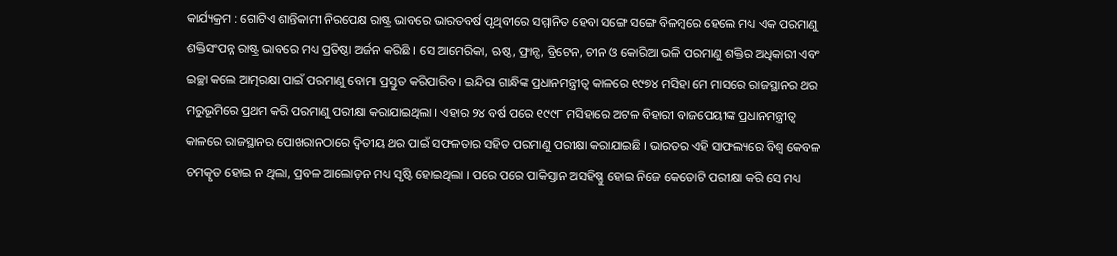କାର୍ଯ୍ୟକ୍ରମ : ଗୋଟିଏ ଶାନ୍ତିକାମୀ ନିରପେକ୍ଷ ରାଷ୍ଟ୍ର ଭାବରେ ଭାରତବର୍ଷ ପୃଥିବୀରେ ସମ୍ମାନିତ ହେବା ସଙ୍ଗେ ସଙ୍ଗେ ବିଳମ୍ବରେ ହେଲେ ମଧ୍ୟ ଏକ ପରମାଣୁ ଶକ୍ତିସଂପନ୍ନ ରାଷ୍ଟ୍ର ଭାବରେ ମଧ୍ୟ ପ୍ରତିଷ୍ଠା ଅର୍ଜନ କରିଛି । ସେ ଆମେରିକା, ଋଷ୍ଠ, ଫ୍ରାନ୍ସ, ବ୍ରିଟେନ, ଚୀନ ଓ କୋରିଆ ଭଳି ପରମାଣୁ ଶକ୍ତିର ଅଧିକାରୀ ଏବଂ ଇଚ୍ଛା କଲେ ଆତ୍ମରକ୍ଷା ପାଇଁ ପରମାଣୁ ବୋମା ପ୍ରସ୍ତୁତ କରିପାରିବ । ଇନ୍ଦିରା ଗାନ୍ଧିଙ୍କ ପ୍ରଧାନମନ୍ତ୍ରୀତ୍ୱ କାଳରେ ୧୯୭୪ ମସିହା ମେ ମାସରେ ରାଜସ୍ଥାନର ଥର ମରୁଭୂମିରେ ପ୍ରଥମ କରି ପରମାଣୁ ପରୀକ୍ଷା କରାଯାଇଥିଲା । ଏହାର ୨୪ ବର୍ଷ ପରେ ୧୯୯୮ ମସିହାରେ ଅଟଳ ବିହାରୀ ବାଜପେୟୀଙ୍କ ପ୍ରଧାନମନ୍ତ୍ରୀତ୍ୱ କାଳରେ ରାଜସ୍ଥାନର ପୋଖରାନଠାରେ ଦ୍ବିତୀୟ ଥର ପାଇଁ ସଫଳତାର ସହିତ ପରମାଣୁ ପରୀକ୍ଷା କରାଯାଇଛି । ଭାରତର ଏହି ସାଫଲ୍ୟରେ ବିଶ୍ୱ କେବଳ ଚମତ୍କୃତ ହୋଇ ନ ଥିଲା, ପ୍ରବଳ ଆଲୋଡ଼ନ ମଧ୍ୟ ସୃଷ୍ଟି ହୋଇଥିଲା । ପରେ ପରେ ପାକିସ୍ତାନ ଅସହିଷ୍ଣୁ ହୋଇ ନିଜେ କେତୋଟି ପରୀକ୍ଷା କରି ସେ ମଧ୍ୟ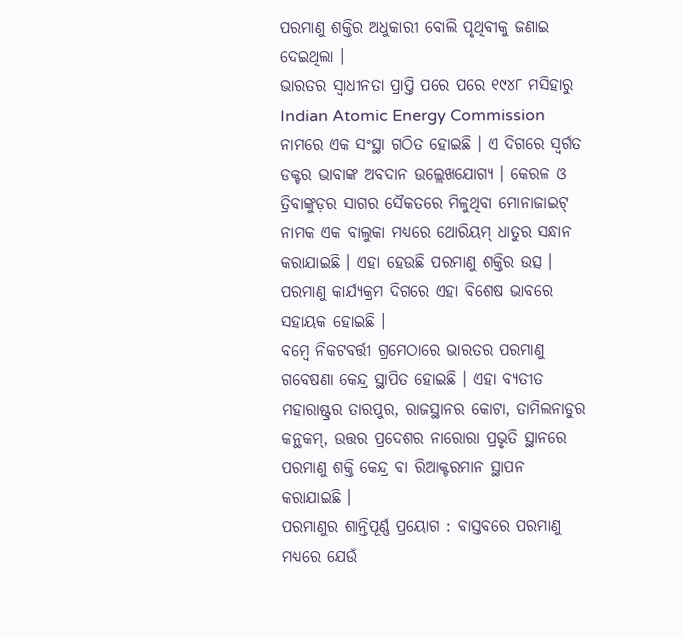ପରମାଣୁ ଶକ୍ତିର ଅଧୁକାରୀ ବୋଲି ପୃଥିବୀକୁ ଜଣାଇ ଦେଇଥିଲା ।
ଭାରତର ସ୍ଵାଧୀନତା ପ୍ରାପ୍ତି ପରେ ପରେ ୧୯୪୮ ମସିହାରୁ Indian Atomic Energy Commission ନାମରେ ଏକ ସଂସ୍ଥା ଗଠିତ ହୋଇଛି । ଏ ଦିଗରେ ସ୍ବର୍ଗତ ଡକ୍ଟର ଭାବାଙ୍କ ଅବଦାନ ଉଲ୍ଲେଖଯୋଗ୍ୟ । କେରଳ ଓ ତ୍ରିବାଙ୍କୁଡ଼ର ସାଗର ସୈକତରେ ମିଳୁଥିବା ମୋନାଜାଇଟ୍ ନାମକ ଏକ ବାଲୁକା ମଧ୍ୟରେ ଥୋରିୟମ୍ ଧାତୁର ସନ୍ଧାନ କରାଯାଇଛି । ଏହା ହେଉଛି ପରମାଣୁ ଶକ୍ତିର ଉତ୍ସ । ପରମାଣୁ କାର୍ଯ୍ୟକ୍ରମ ଦିଗରେ ଏହା ବିଶେଷ ଭାବରେ ସହାୟକ ହୋଇଛି ।
ବମ୍ବେ ନିକଟବର୍ତ୍ତୀ ଗ୍ରମେଠାରେ ଭାରତର ପରମାଣୁ ଗବେଷଣା କେନ୍ଦ୍ର ସ୍ଥାପିତ ହୋଇଛି । ଏହା ବ୍ୟତୀତ ମହାରାଷ୍ଟ୍ରର ତାରପୁର, ରାଜସ୍ଥାନର କୋଟା, ତାମିଲନାଡୁର କନ୍ଥକମ୍, ଉତ୍ତର ପ୍ରଦେଶର ନାରୋରା ପ୍ରଭୃତି ସ୍ଥାନରେ ପରମାଣୁ ଶକ୍ତି କେନ୍ଦ୍ର ବା ରିଆକ୍ଟରମାନ ସ୍ଥାପନ କରାଯାଇଛି ।
ପରମାଣୁର ଶାନ୍ତିପୂର୍ଣ୍ଣ ପ୍ରୟୋଗ : ବାସ୍ତବରେ ପରମାଣୁ ମଧ୍ୟରେ ଯେଉଁ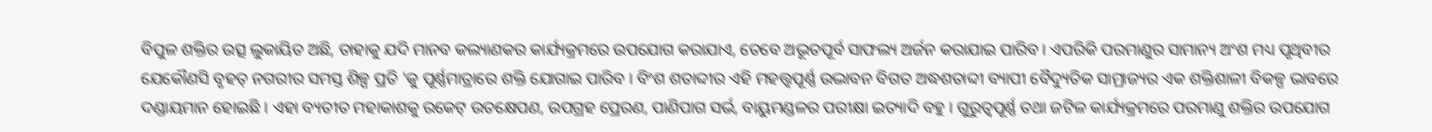ବିପୁଳ ଶକ୍ତିର ଉତ୍ସ ଲୁକାୟିତ ଅଛି, ତାହାକୁ ଯଦି ମାନବ କଲ୍ୟାଣକର କାର୍ଯ୍ୟକ୍ରମରେ ଉପଯୋଗ କରାଯାଏ, ତେବେ ଅଭୂତପୂର୍ବ ସାଫଲ୍ୟ ଅର୍ଜନ କରାଯାଇ ପାରିବ । ଏପରିକି ପରମାଣୁର ସାମାନ୍ୟ ଅଂଶ ମଧ୍ୟ ପୃଥିବୀର ଯେକୌଣସି ବୃହତ୍ ନଗରୀର ସମସ୍ତ ଶିଳ୍ପ ପ୍ରତି 'କୁ ପୂର୍ଣ୍ଣମାତ୍ରାରେ ଶକ୍ତି ଯୋଗାଇ ପାରିବ । ବିଂଶ ଶତାବ୍ଦୀର ଏହି ମହତ୍ତ୍ୱପୂର୍ଣ୍ଣ ଉଦ୍ଭାବନ ବିଗତ ଅଦ୍ଧଶତାବ୍ଦୀ ବ୍ୟାପୀ ବୈଦ୍ୟୁତିକ ସାମ୍ରାଜ୍ୟର ଏକ ଶକ୍ତିଶାଳୀ ବିକଳ୍ପ ଭାବରେ ଦଣ୍ଡାୟମାନ ହୋଇଛି । ଏହା ବ୍ୟତୀତ ମହାକାଶକୁ ରକେଟ୍ ଉତକ୍ଷେପଣ, ଉପଗ୍ରହ ପ୍ରେରଣ, ପାଣିପାଗ ସର୍ଭ, ବାୟୁମଣ୍ଡଳର ପରୀକ୍ଷା ଇତ୍ୟାଦି ବହୁ । ଗୁରୁତ୍ବପୂର୍ଣ୍ଣ ତଥା ଜଟିଳ କାର୍ଯ୍ୟକ୍ରମରେ ପରମାଣୁ ଶକ୍ତିର ଉପଯୋଗ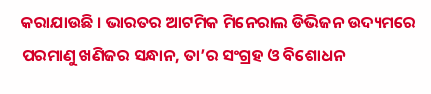କରାଯାଉଛି । ଭାରତର ଆଟମିକ ମିନେରାଲ ଡିଭିଜନ ଉଦ୍ୟମରେ ପରମାଣୁ ଖଣିଜର ସନ୍ଧାନ, ତା’ର ସଂଗ୍ରହ ଓ ବିଶୋଧନ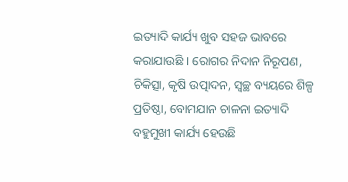ଇତ୍ୟାଦି କାର୍ଯ୍ୟ ଖୁବ ସହଜ ଭାବରେ କରାଯାଉଛି । ରୋଗର ନିଦାନ ନିରୂପଣ, ଚିକିତ୍ସା, କୃଷି ଉତ୍ପାଦନ, ସ୍ଵଚ୍ଛ ବ୍ୟୟରେ ଶିଳ୍ପ ପ୍ରତିଷ୍ଠା, ବୋମଯାନ ଚାଳନା ଇତ୍ୟାଦି ବହୁମୁଖୀ କାର୍ଯ୍ୟ ହେଉଛି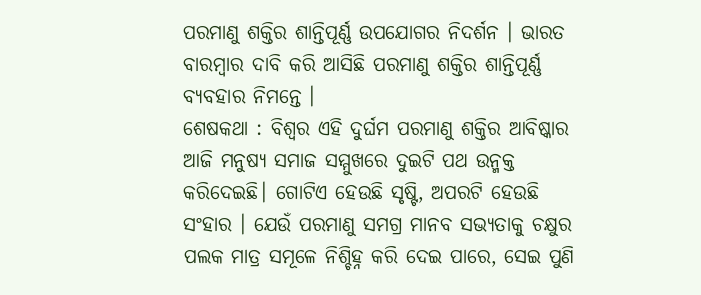ପରମାଣୁ ଶକ୍ତିର ଶାନ୍ତିପୂର୍ଣ୍ଣ ଉପଯୋଗର ନିଦର୍ଶନ । ଭାରତ ବାରମ୍ବାର ଦାବି କରି ଆସିଛି ପରମାଣୁ ଶକ୍ତିର ଶାନ୍ତିପୂର୍ଣ୍ଣ ବ୍ୟବହାର ନିମନ୍ତେ ।
ଶେଷକଥା : ବିଶ୍ୱର ଏହି ଦୁର୍ଘମ ପରମାଣୁ ଶକ୍ତିର ଆବିଷ୍କାର ଆଜି ମନୁଷ୍ୟ ସମାଜ ସମ୍ମୁଖରେ ଦୁଇଟି ପଥ ଉନ୍ମକ୍ତ କରିଦେଇଛି। ଗୋଟିଏ ହେଉଛି ସୃଷ୍ଟି, ଅପରଟି ହେଉଛି ସଂହାର । ଯେଉଁ ପରମାଣୁ ସମଗ୍ର ମାନବ ସଭ୍ୟତାକୁ ଚକ୍ଷୁର ପଲକ ମାତ୍ର ସମୂଳେ ନିଶ୍ଚିହ୍ନ କରି ଦେଇ ପାରେ, ସେଇ ପୁଣି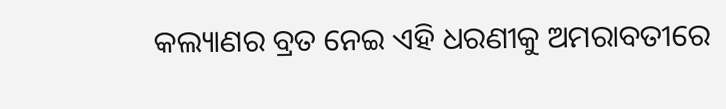କଲ୍ୟାଣର ବ୍ରତ ନେଇ ଏହି ଧରଣୀକୁ ଅମରାବତୀରେ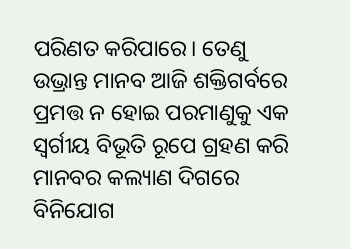ପରିଣତ କରିପାରେ। ତେଣୁ ଉଭ୍ରାନ୍ତ ମାନବ ଆଜି ଶକ୍ତିଗର୍ବରେ ପ୍ରମତ୍ତ ନ ହୋଇ ପରମାଣୁକୁ ଏକ ସ୍ଵର୍ଗୀୟ ବିଭୂତି ରୂପେ ଗ୍ରହଣ କରି ମାନବର କଲ୍ୟାଣ ଦିଗରେ ବିନିଯୋଗ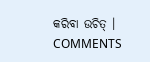କରିବା ଉଚିତ୍ ।
COMMENTS